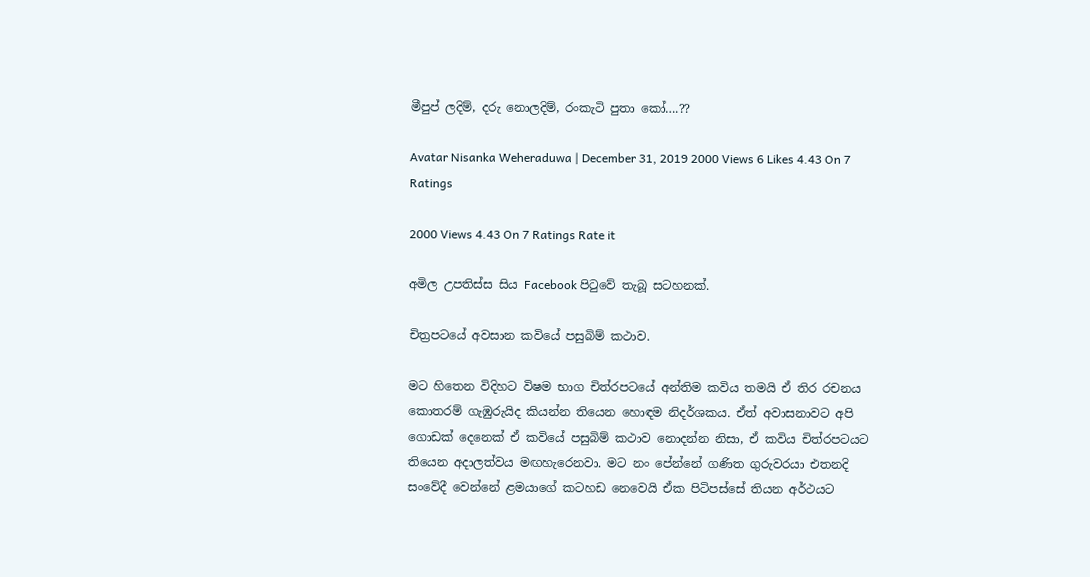මීපුප් ලදිම්, දරු නොලදිම්, රංකැටි පුතා කෝ….??

Avatar Nisanka Weheraduwa | December 31, 2019 2000 Views 6 Likes 4.43 On 7 Ratings

2000 Views 4.43 On 7 Ratings Rate it

අමිල උපතිස්ස සිය Facebook පිටුවේ තැබූ සටහනක්.

චිත්‍රපටයේ අවසාන කවියේ පසුබිම් කථාව.

මට හිතෙන විදිහට විෂම භාග චිත්රපටයේ අන්තිම කවිය තමයි ඒ තිර රචනය කොතරම් ගැඹුරුයිද කියන්න තියෙන හොඳම නිදර්ශකය. ඒත් අවාසනාවට අපි ගොඩක් දෙනෙක් ඒ කවියේ පසුබිම් කථාව නොදන්න නිසා, ඒ කවිය චිත්රපටයට තියෙන අදාලත්වය මඟහැරෙනවා. මට නං පේන්නේ ගණිත ගුරුවරයා එතනදි සංවේදී වෙන්නේ ළමයාගේ කටහඩ නෙවෙයි ඒක පිටිපස්සේ තියන අර්ථයට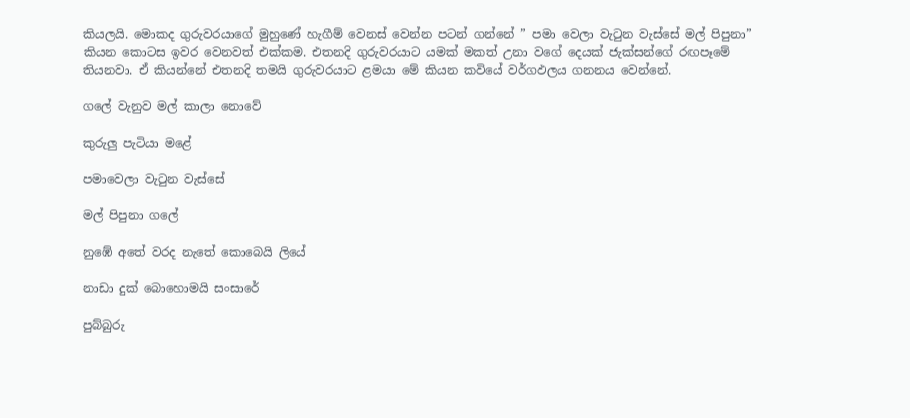කියලයි. මොකද ගුරුවරයාගේ මුහුණේ හැගීම් වෙනස් වෙන්න පටන් ගන්නේ ” පමා වෙලා වැටුන වැස්සේ මල් පිපුනා” කියන කොටස ඉවර වෙනවත් එක්කම. එතනදි ගුරුවරයාට යමක් මකත් උනා වගේ දෙයක් ජැක්සන්ගේ රඟපෑමේ තියනවා. ඒ කියන්නේ එතනදි තමයි ගුරුවරයාට ළමයා මේ කියන කවියේ වර්ගඵලය ගනනය වෙන්නේ.

ගලේ වැනුව මල් කාලා නොවේ

කුරුලු පැටියා මළේ

පමාවෙලා වැටුන වැස්සේ

මල් පිපුනා ගලේ

නුඹේ අතේ වරද නැතේ කොබෙයි ලියේ

නාඩා දුක් බොහොමයි සංසාරේ

පුබ්බුරු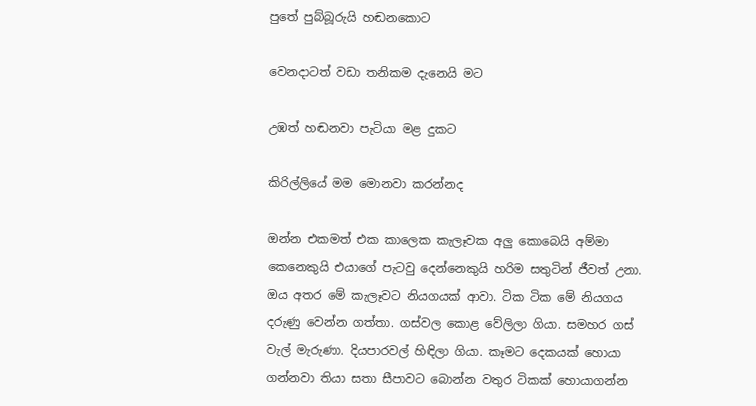පුතේ පුබ්බූරුයි හඬනකොට

වෙනදාටත් වඩා තනිකම දැනෙයි මට

උඹත් හඬනවා පැටියා මළ දුකට

කිරිල්ලියේ මම මොනවා කරන්නද

ඔන්න එකමත් එක කාලෙක කැලෑවක අලු කොබෙයි අම්මා කෙනෙකුයි එයාගේ පැටවු දෙන්නෙකුයි හරිම සතුටින් ජීවත් උනා. ඔය අතර මේ කැලෑවට නියගයක් ආවා. ටික ටික මේ නියගය දරුණු වෙන්න ගත්තා. ගස්වල කොළ වේලිලා ගියා. සමහර ගස් වැල් මැරුණා. දියපාරවල් හිඳිලා ගියා. කෑමට දෙකයක් හොයා ගන්නවා තියා සතා සීපාවට බොන්න වතුර ටිකක් හොයාගන්න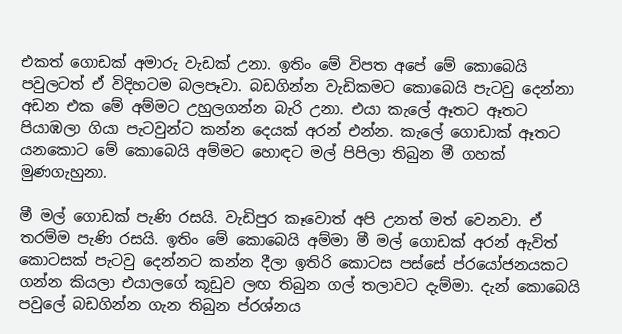එකත් ගොඩක් අමාරු වැඩක් උනා. ඉතිං මේ විපත අපේ මේ කොබෙයි පවුලටත් ඒ විදිහටම බලපෑවා. බඩගින්න වැඩිකමට කොබෙයි පැටවු දෙන්නා අඩන එක මේ අම්මට උහුලගන්න බැරි උනා. එයා කැලේ ඈතට ඈතට පියාඹලා ගියා පැටවුන්ට කන්න දෙයක් අරන් එන්න. කැලේ ගොඩාක් ඈතට යනකොට මේ කොබෙයි අම්මට හොඳට මල් පිපිලා තිබුන මී ගහක් මුණගැහුනා.

මී මල් ගොඩක් පැණි රසයි. වැඩිපුර කෑවොත් අපි උනත් මත් වෙනවා. ඒ තරම්ම පැණි රසයි. ඉතිං මේ කොබෙයි අම්මා මී මල් ගොඩක් අරන් ඇවිත් කොටසක් පැටවු දෙන්නට කන්න දීලා ඉතිරි කොටස පස්සේ ප්රයෝජනයකට ගන්න කියලා එයාලගේ කූඩුව ලඟ තිබුන ගල් තලාවට දැම්මා. දැන් කොබෙයි පවුලේ බඩගින්න ගැන තිබුන ප්රශ්නය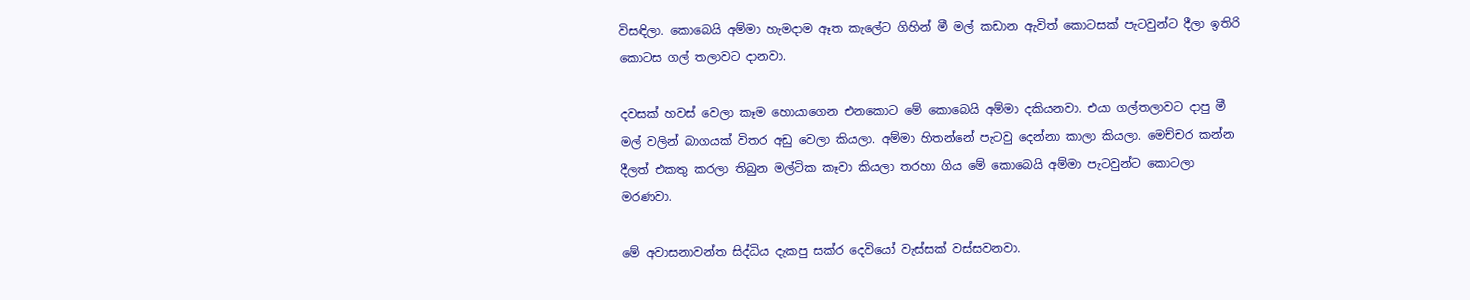විසඳිලා. කොබෙයි අම්මා හැමදාම ඈත කැලේට ගිහින් මී මල් කඩාන ඇවිත් කොටසක් පැටවුන්ට දීලා ඉතිරි කොටස ගල් තලාවට දානවා.

දවසක් හවස් වෙලා කෑම හොයාගෙන එනකොට මේ කොබෙයි අම්මා දකියනවා. එයා ගල්තලාවට දාපු මී මල් වලින් බාගයක් විතර අඩු වෙලා කියලා. අම්මා හිතන්නේ පැටවු දෙන්නා කාලා කියලා. මෙච්චර කන්න දීලත් එකතු කරලා තිබුන මල්ටික කෑවා කියලා තරහා ගිය මේ කොබෙයි අම්මා පැටවුන්ට කොටලා මරණවා.

මේ අවාසනාවන්ත සිද්ධිය දැකපු සක්ර දෙවියෝ වැස්සක් වස්සවනවා.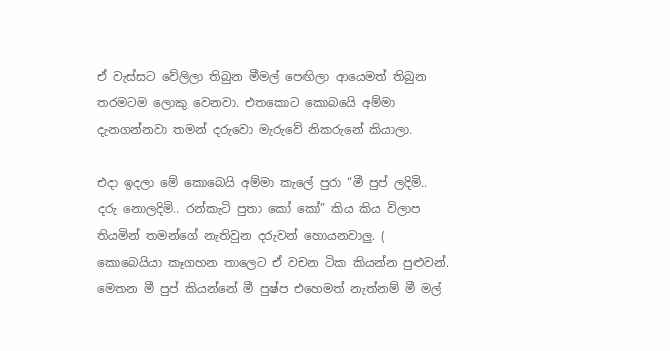ඒ වැස්සට වේලිලා තිබුන මීමල් පෙඟිලා ආයෙමත් තිබුන තරමටම ලොකු වෙනවා. එතකොට කොබයෙි අම්මා දැනගන්නවා තමන් දරුවො මැරුවේ නිකරුනේ කියාලා.

එදා ඉදලා මේ කොබෙයි අම්මා කැලේ පුරා “මී පුප් ලදිමි.. දරු නොලදිමි.. රන්කැටි පුතා කෝ කෝ” කිය කිය විලාප තියමින් තමන්ගේ නැතිවුන දරුවන් හොයනවාලු. ( කොබෙයියා කෑගහන තාලෙට ඒ වචන ටික කියන්න පුළුවන්. මෙතන මී පුප් කියන්නේ මී පුෂ්ප එහෙමත් නැත්නම් මී මල්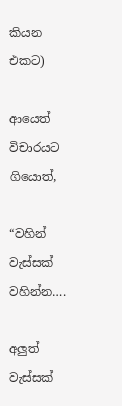කියන එකට)

ආයෙත් විචාරයට ගියොත්,

“වහින් වැස්සක් වහින්න….

අලුත් වැස්සක්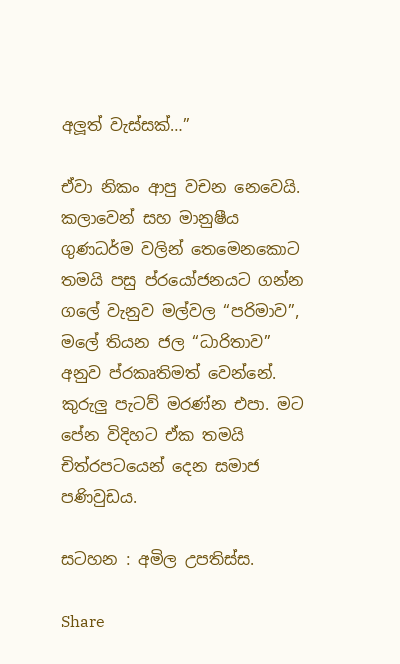අලූත් වැස්සක්…”

ඒවා නිකං ආපු වචන නෙවෙයි. කලාවෙන් සහ මානුෂීය ගුණධර්ම වලින් තෙමෙනකොට තමයි පසු ප්රයෝජනයට ගන්න ගලේ වැනුව මල්වල “පරිමාව”, මලේ තියන ජල “ධාරිතාව” අනුව ප්රකෘතිමත් වෙන්නේ. කුරුලු පැටව් මරණ්න එපා. මට පේන විදිහට ඒක තමයි චිත්රපටයෙන් දෙන සමාජ පණිවුඩය.

සටහන : අමිල උපතිස්ස.

Share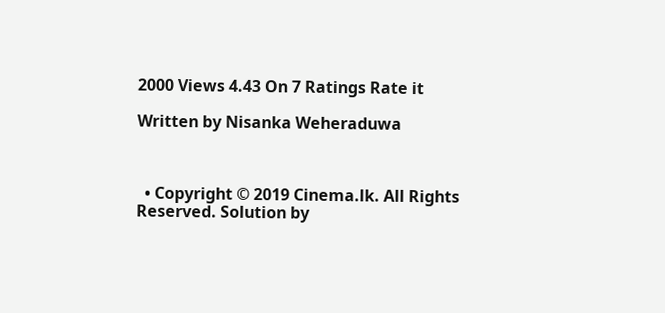2000 Views 4.43 On 7 Ratings Rate it

Written by Nisanka Weheraduwa



  • Copyright © 2019 Cinema.lk. All Rights Reserved. Solution by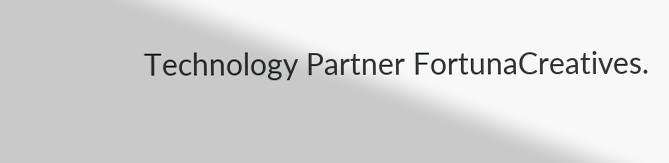Technology Partner FortunaCreatives.